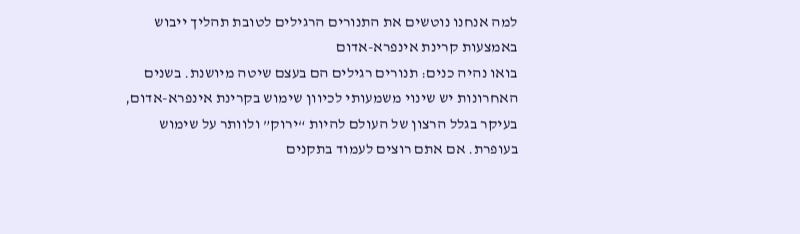למה אנחנו נוטשים את התנורים הרגילים לטובת תהליך ייבוש באמצעות קרינת אינפרא-אדום
בואו נהיה כנים: תנורים רגילים הם בעצם שיטה מיושנת. בשנים האחרונות יש שינוי משמעותי לכיוון שימוש בקרינת אינפרא-אדום, בעיקר בגלל הרצון של העולם להיות “ירוק” ולוותר על שימוש בעופרת. אם אתם רוצים לעמוד בתקנים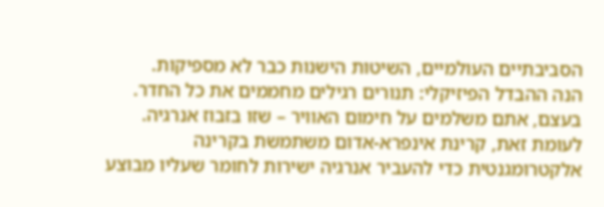הסביבתיים העולמיים, השיטות הישנות כבר לא מספיקות.
הנה ההבדל הפיזיקלי: תנורים רגילים מחממים את כל החדר. בעצם, אתם משלמים על חימום האוויר – שזו בזבוז אנרגיה. לעומת זאת, קרינת אינפרא-אדום משתמשת בקרינה אלקטרומגנטית כדי להעביר אנרגיה ישירות לחומר שעליו מבוצע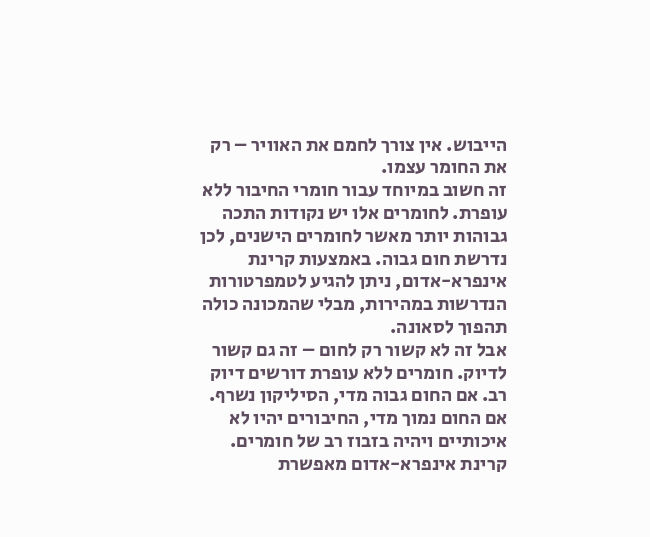הייבוש. אין צורך לחמם את האוויר – רק את החומר עצמו.
זה חשוב במיוחד עבור חומרי החיבור ללא עופרת. לחומרים אלו יש נקודות התכה גבוהות יותר מאשר לחומרים הישנים, לכן נדרשת חום גבוה. באמצעות קרינת אינפרא-אדום, ניתן להגיע לטמפרטורות הנדרשות במהירות, מבלי שהמכונה כולה תהפוך לסאונה.
אבל זה לא קשור רק לחום – זה גם קשור לדיוק. חומרים ללא עופרת דורשים דיוק רב. אם החום גבוה מדי, הסיליקון נשרף. אם החום נמוך מדי, החיבורים יהיו לא איכותיים ויהיה בזבוז רב של חומרים. קרינת אינפרא-אדום מאפשרת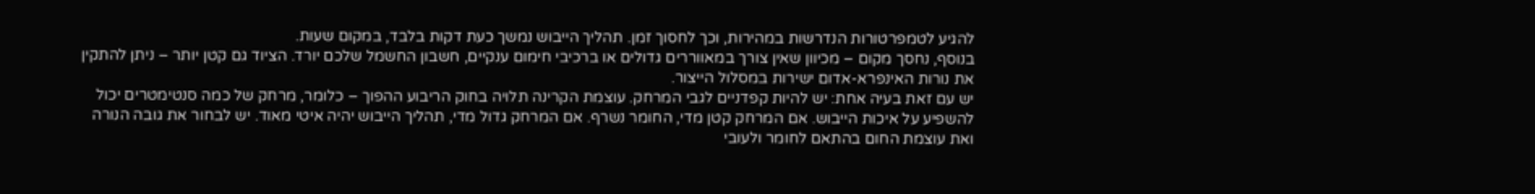להגיע לטמפרטורות הנדרשות במהירות, וכך לחסוך זמן. תהליך הייבוש נמשך כעת דקות בלבד, במקום שעות.
בנוסף, נחסך מקום – מכיוון שאין צורך במאווררים גדולים או ברכיבי חימום ענקיים, חשבון החשמל שלכם יורד. הציוד גם קטן יותר – ניתן להתקין את נורות האינפרא-אדום ישירות במסלול הייצור.
יש עם זאת בעיה אחת: יש להיות קפדניים לגבי המרחק. עוצמת הקרינה תלויה בחוק הריבוע ההפוך – כלומר, מרחק של כמה סנטימטרים יכול להשפיע על איכות הייבוש. אם המרחק קטן מדי, החומר נשרף. אם המרחק גדול מדי, תהליך הייבוש יהיה איטי מאוד. יש לבחור את גובה הנורה ואת עוצמת החום בהתאם לחומר ולעובי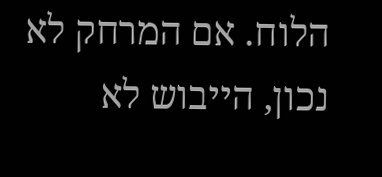הלוח. אם המרחק לא נכון, הייבוש לא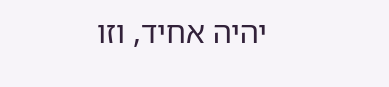יהיה אחיד, וזו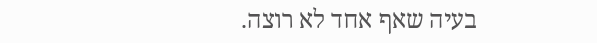בעיה שאף אחד לא רוצה.